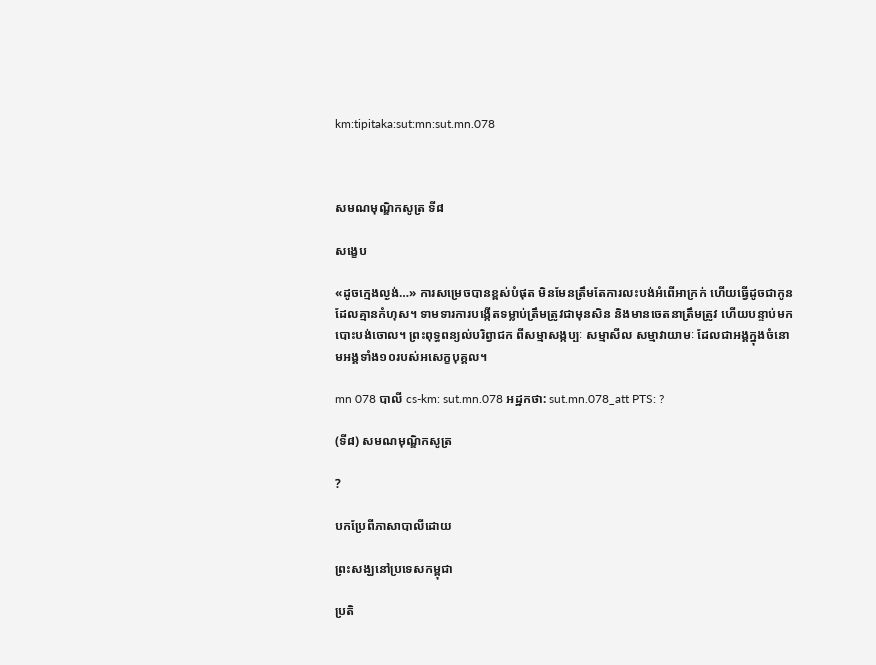km:tipitaka:sut:mn:sut.mn.078



សមណមុណ្ឌិកសូត្រ ទី៨

សង្ខេប

«ដូចក្មេងល្ងង់…» ការសម្រេចបានខ្ពស់បំផុត មិនមែនត្រឹមតែការលះបង់អំពើអាក្រក់ ហើយធ្វើដូចជាកូនដែលគ្មានកំហុស។ ទាមទារការបង្កើតទម្លាប់ត្រឹមត្រូវជាមុនសិន និងមានចេតនាត្រឹមត្រូវ ហើយបន្ទាប់មកបោះបង់ចោល។ ព្រះពុទ្ធពន្យល់បរិព្វាជក ពីសម្មាសង្កប្បៈ សម្មាសីល សម្មាវាយាមៈ ដែលជាអង្គក្នុងចំនោមអង្គទាំង១០របស់អសេក្ខបុគ្គល។

mn 078 បាលី cs-km: sut.mn.078 អដ្ឋកថា: sut.mn.078_att PTS: ?

(ទី៨) សមណមុណ្ឌិកសូត្រ

?

បកប្រែពីភាសាបាលីដោយ

ព្រះសង្ឃនៅប្រទេសកម្ពុជា

ប្រតិ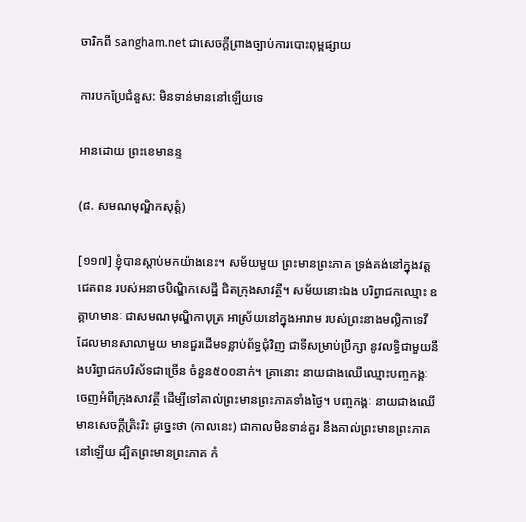ចារិកពី sangham.net ជាសេចក្តីព្រាងច្បាប់ការបោះពុម្ពផ្សាយ

ការបកប្រែជំនួស: មិនទាន់មាននៅឡើយទេ

អានដោយ ព្រះខេមានន្ទ

(៨. សមណមុណ្ឌិកសុត្តំ)

[១១៧] ខ្ញុំបានស្តាប់មកយ៉ាងនេះ។ សម័យមួយ ព្រះមានព្រះភាគ ទ្រង់គង់នៅក្នុងវត្តជេតពន របស់អនាថបិណ្ឌិកសេដ្ឋី ជិតក្រុងសាវត្ថី។ សម័យនោះឯង បរិព្វាជកឈ្មោះ ឧគ្គាហមានៈ ជាសមណមុណ្ឌិកាបុត្រ អាស្រ័យនៅក្នុងអារាម របស់ព្រះនាងមល្លិកាទេវី ដែលមានសាលាមួយ មានជួរដើមទន្លាប់ព័ទ្ធជុំវិញ ជាទីសម្រាប់ប្រឹក្សា នូវលទ្ធិជាមួយនឹងបរិព្វាជកបរិស័ទជាច្រើន ចំនួន៥០០នាក់។ គ្រានោះ នាយជាងឈើឈ្មោះបញ្ចកង្គៈ ចេញអំពីក្រុងសាវត្ថី ដើម្បីទៅគាល់ព្រះមានព្រះភាគទាំងថ្ងៃ។ បញ្ចកង្គៈ នាយជាងឈើ មានសេចក្តីត្រិះរិះ ដូច្នេះថា (កាលនេះ) ជាកាលមិនទាន់គួរ នឹងគាល់ព្រះមានព្រះភាគនៅឡើយ ដ្បិតព្រះមានព្រះភាគ កំ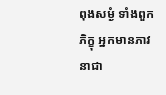ពុងសម្ងំ ទាំងពួកភិក្ខុ អ្នកមានភាវនាជា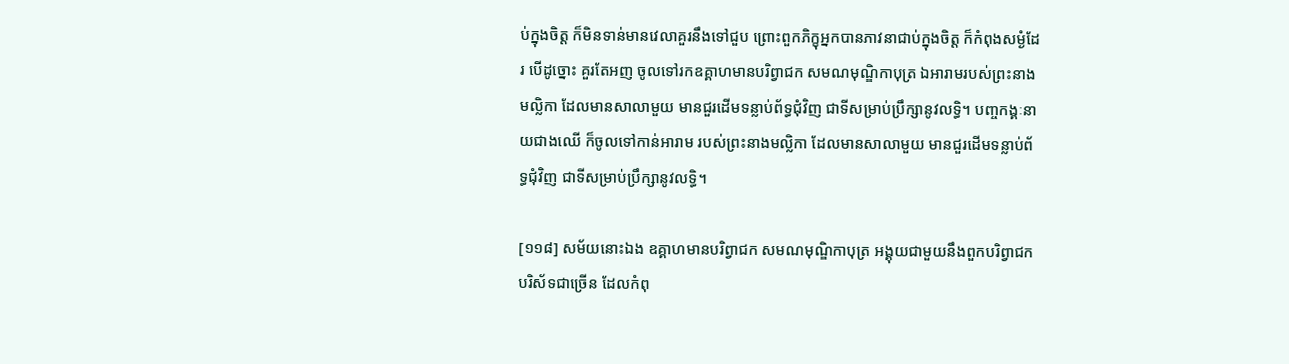ប់ក្នុងចិត្ត ក៏មិនទាន់មានវេលាគួរនឹងទៅជួប ព្រោះពួកភិក្ខុអ្នកបានភាវនាជាប់ក្នុងចិត្ត ក៏កំពុងសម្ងំដែរ បើដូច្នោះ គួរតែអញ ចូលទៅរកឧគ្គាហមានបរិព្វាជក សមណមុណ្ឌិកាបុត្រ ឯអារាមរបស់ព្រះនាងមល្លិកា ដែលមានសាលាមួយ មានជួរដើមទន្លាប់ព័ទ្ធជុំវិញ ជាទីសម្រាប់ប្រឹក្សានូវលទ្ធិ។ បញ្ចកង្គៈនាយជាងឈើ ក៏ចូលទៅកាន់អារាម របស់ព្រះនាងមល្លិកា ដែលមានសាលាមួយ មានជួរដើមទន្លាប់ព័ទ្ធជុំវិញ ជាទីសម្រាប់ប្រឹក្សានូវលទ្ធិ។

[១១៨] សម័យនោះឯង ឧគ្គាហមានបរិព្វាជក សមណមុណ្ឌិកាបុត្រ អង្គុយជាមួយនឹងពួកបរិព្វាជកបរិស័ទជាច្រើន ដែលកំពុ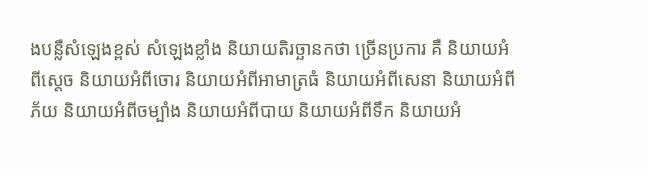ងបន្លឺសំឡេងខ្ពស់ សំឡេងខ្លាំង និយាយតិរច្ឆានកថា ច្រើនប្រការ គឺ និយាយអំពីស្តេច និយាយអំពីចោរ និយាយអំពីអាមាត្រធំ និយាយអំពីសេនា និយាយអំពីភ័យ និយាយអំពីចម្បាំង និយាយអំពីបាយ និយាយអំពីទឹក និយាយអំ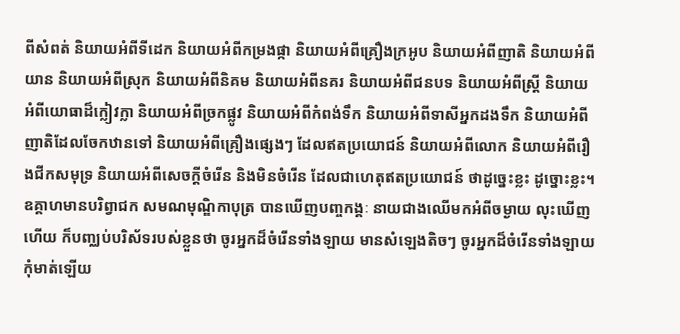ពីសំពត់ និយាយអំពីទីដេក និយាយអំពីកម្រងផ្កា និយាយអំពីគ្រឿងក្រអូប និយាយអំពីញាតិ និយាយអំពីយាន និយាយអំពីស្រុក និយាយអំពីនិគម និយាយអំពីនគរ និយាយអំពីជនបទ និយាយអំពីស្ត្រី និយាយអំពីយោធាដ៏ក្លៀវក្លា និយាយអំពីច្រកផ្លូវ និយាយអំពីកំពង់ទឹក និយាយអំពីទាសីអ្នកដងទឹក និយាយអំពីញាតិដែលចែកឋានទៅ និយាយអំពីគ្រឿងផ្សេងៗ ដែលឥតប្រយោជន៍ និយាយអំពីលោក និយាយអំពីរឿងជីកសមុទ្រ និយាយអំពីសេចក្តីចំរើន និងមិនចំរើន ដែលជាហេតុឥតប្រយោជន៍ ថាដូច្នេះខ្លះ ដូច្នោះខ្លះ។ ឧគ្គាហមានបរិព្វាជក សមណមុណ្ឌិកាបុត្រ បានឃើញបញ្ចកង្គៈ នាយជាងឈើមកអំពីចម្ងាយ លុះឃើញហើយ ក៏បញ្ឈប់បរិស័ទរបស់ខ្លួនថា ចូរអ្នកដ៏ចំរើនទាំងឡាយ មានសំឡេងតិចៗ ចូរអ្នកដ៏ចំរើនទាំងឡាយ កុំមាត់ឡើយ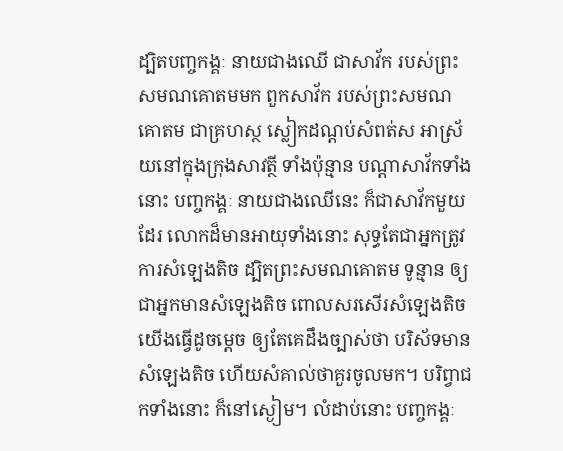ដ្បិតបញ្ចកង្គៈ នាយជាងឈើ ជាសាវ័ក របស់ព្រះសមណគោតមមក ពួកសាវ័ក របស់ព្រះសមណគោតម ជាគ្រហស្ថ ស្លៀកដណ្តប់សំពត់ស អាស្រ័យនៅក្នុងក្រុងសាវត្ថី ទាំងប៉ុន្មាន បណ្តាសាវ័កទាំងនោះ បញ្ចកង្គៈ នាយជាងឈើនេះ ក៏ជាសាវ័កមួយដែរ លោកដ៏មានអាយុទាំងនោះ សុទ្ធតែជាអ្នកត្រូវការសំឡេងតិច ដ្បិតព្រះសមណគោតម ទូន្មាន ឲ្យជាអ្នកមានសំឡេងតិច ពោលសរសើរសំឡេងតិច យើងធ្វើដូចម្តេច ឲ្យតែគេដឹងច្បាស់ថា បរិស័ទមានសំឡេងតិច ហើយសំគាល់ថាគួរចូលមក។ បរិព្វាជកទាំងនោះ ក៏នៅស្ងៀម។ លំដាប់នោះ បញ្ចកង្គៈ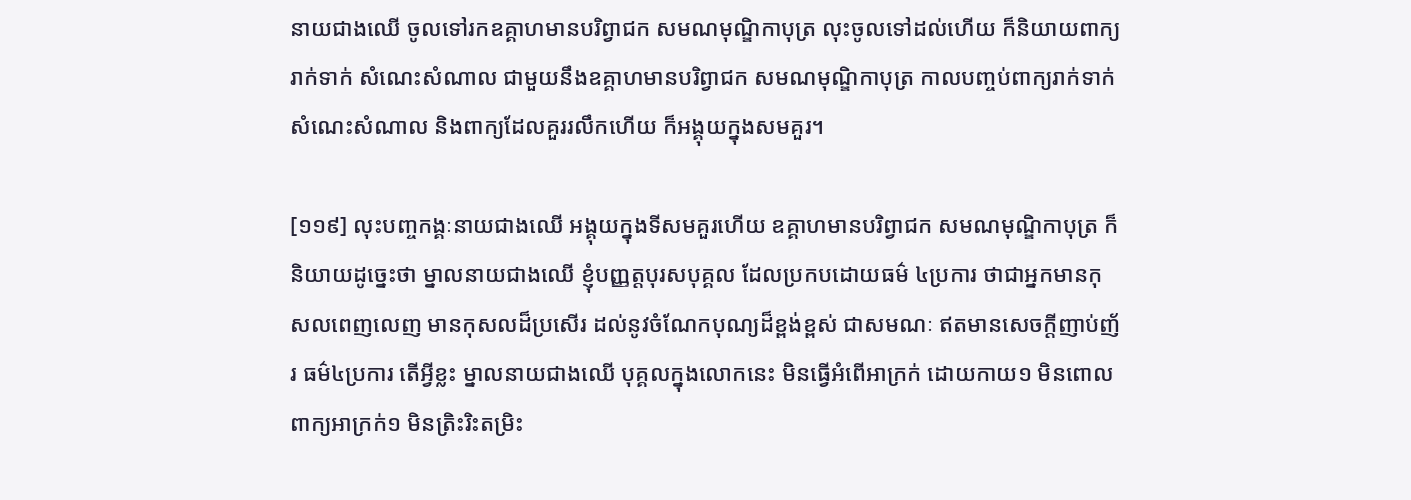នាយជាងឈើ ចូលទៅរកឧគ្គាហមានបរិព្វាជក សមណមុណ្ឌិកាបុត្រ លុះចូលទៅដល់ហើយ ក៏និយាយពាក្យរាក់ទាក់ សំណេះសំណាល ជាមួយនឹងឧគ្គាហមានបរិព្វាជក សមណមុណ្ឌិកាបុត្រ កាលបញ្ចប់ពាក្យរាក់ទាក់ សំណេះសំណាល និងពាក្យដែលគួររលឹកហើយ ក៏អង្គុយក្នុងសមគួរ។

[១១៩] លុះបញ្ចកង្គៈនាយជាងឈើ អង្គុយក្នុងទីសមគួរហើយ ឧគ្គាហមានបរិព្វាជក សមណមុណ្ឌិកាបុត្រ ក៏និយាយដូច្នេះថា ម្នាលនាយជាងឈើ ខ្ញុំបញ្ញត្តបុរសបុគ្គល ដែលប្រកបដោយធម៌ ៤ប្រការ ថាជាអ្នកមានកុសលពេញលេញ មានកុសលដ៏ប្រសើរ ដល់នូវចំណែកបុណ្យដ៏ខ្ពង់ខ្ពស់ ជាសមណៈ ឥតមានសេចក្តីញាប់ញ័រ ធម៌៤ប្រការ តើអ្វីខ្លះ ម្នាលនាយជាងឈើ បុគ្គលក្នុងលោកនេះ មិនធ្វើអំពើអាក្រក់ ដោយកាយ១ មិនពោលពាក្យអាក្រក់១ មិនត្រិះរិះតម្រិះ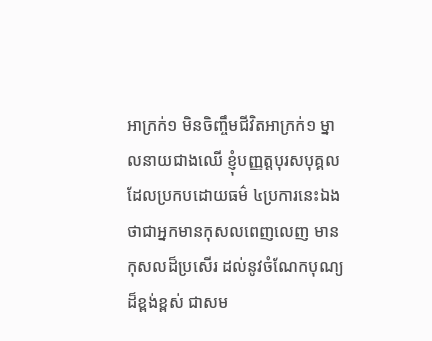អាក្រក់១ មិនចិញ្ចឹមជីវិតអាក្រក់១ ម្នាលនាយជាងឈើ ខ្ញុំបញ្ញត្តបុរសបុគ្គល ដែលប្រកបដោយធម៌ ៤ប្រការនេះឯង ថាជាអ្នកមានកុសលពេញលេញ មានកុសលដ៏ប្រសើរ ដល់នូវចំណែកបុណ្យ ដ៏ខ្ពង់ខ្ពស់ ជាសម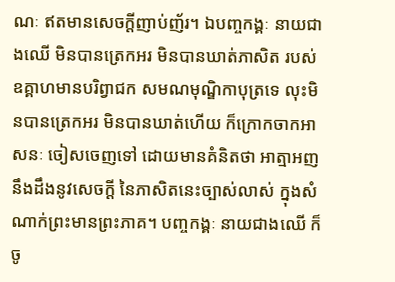ណៈ ឥតមានសេចក្តីញាប់ញ័រ។ ឯបញ្ចកង្គៈ នាយជាងឈើ មិនបានត្រេកអរ មិនបានឃាត់ភាសិត របស់ឧគ្គាហមានបរិព្វាជក សមណមុណ្ឌិកាបុត្រទេ លុះមិនបានត្រេកអរ មិនបានឃាត់ហើយ ក៏ក្រោកចាកអាសនៈ ចៀសចេញទៅ ដោយមានគំនិតថា អាត្មាអញ នឹងដឹងនូវសេចក្តី នៃភាសិតនេះច្បាស់លាស់ ក្នុងសំណាក់ព្រះមានព្រះភាគ។ បញ្ចកង្គៈ នាយជាងឈើ ក៏ចូ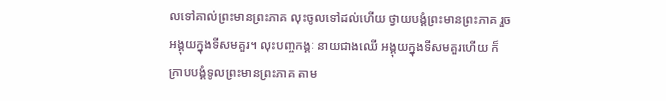លទៅគាល់ព្រះមានព្រះភាគ លុះចូលទៅដល់ហើយ ថ្វាយបង្គំព្រះមានព្រះភាគ រួចអង្គុយក្នុងទីសមគួរ។ លុះបញ្ចកង្គៈ នាយជាងឈើ អង្គុយក្នុងទីសមគួរហើយ ក៏ក្រាបបង្គំទូលព្រះមានព្រះភាគ តាម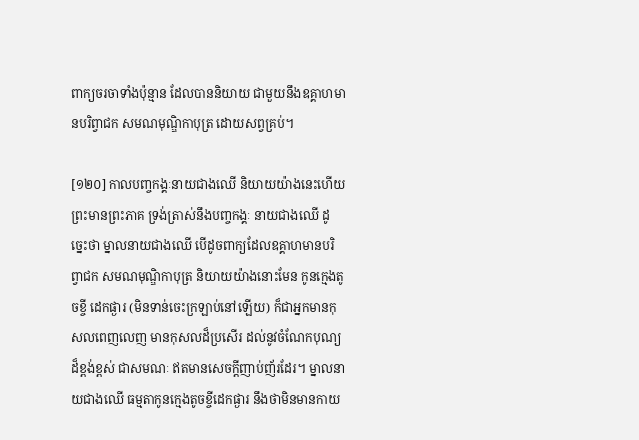ពាក្យចរចាទាំងប៉ុន្មាន ដែលបាននិយាយ ជាមួយនឹងឧគ្គាហមានបរិព្វាជក សមណមុណ្ឌិកាបុត្រ ដោយសព្វគ្រប់។

[១២០] កាលបញ្ចកង្គៈនាយជាងឈើ និយាយយ៉ាងនេះហើយ ព្រះមានព្រះភាគ ទ្រង់ត្រាស់នឹងបញ្ចកង្គៈ នាយជាងឈើ ដូច្នេះថា ម្នាលនាយជាងឈើ បើដូចពាក្យដែលឧគ្គាហមានបរិព្វាជក សមណមុណ្ឌិកាបុត្រ និយាយយ៉ាងនោះមែន កូនក្មេងតូចខ្ចី ដេកផ្ងារ (មិនទាន់ចេះក្រឡាប់នៅឡើយ) ក៏ជាអ្នកមានកុសលពេញលេញ មានកុសលដ៏ប្រសើរ ដល់នូវចំណែកបុណ្យ ដ៏ខ្ពង់ខ្ពស់ ជាសមណៈ ឥតមានសេចក្តីញាប់ញ័រដែរ។ ម្នាលនាយជាងឈើ ធម្មតាកូនក្មេងតូចខ្ចីដេកផ្ងារ នឹងថាមិនមានកាយ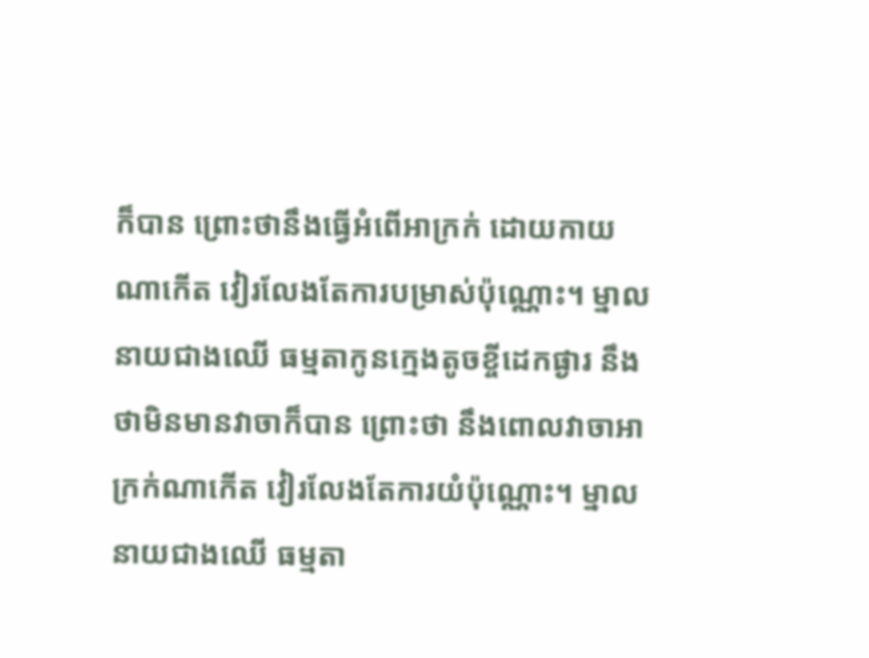ក៏បាន ព្រោះថានឹងធ្វើអំពើអាក្រក់ ដោយកាយណាកើត វៀរលែងតែការបម្រាស់ប៉ុណ្ណោះ។ ម្នាលនាយជាងឈើ ធម្មតាកូនក្មេងតូចខ្ចីដេកផ្ងារ នឹងថាមិនមានវាចាក៏បាន ព្រោះថា នឹងពោលវាចាអាក្រក់ណាកើត វៀរលែងតែការយំប៉ុណ្ណោះ។ ម្នាលនាយជាងឈើ ធម្មតា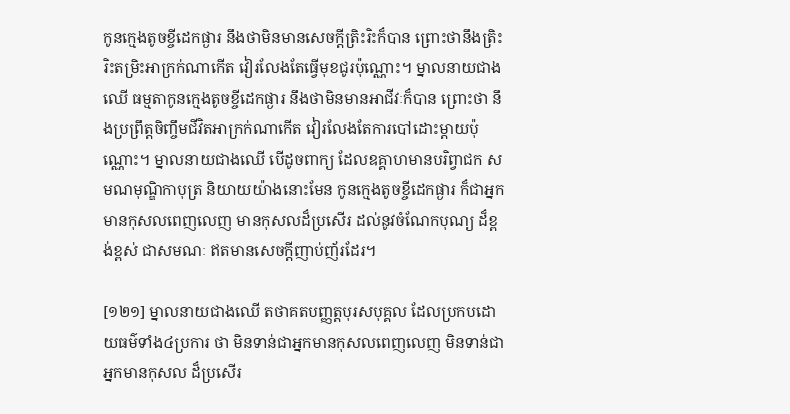កូនក្មេងតូចខ្ចីដេកផ្ងារ នឹងថាមិនមានសេចក្តីត្រិះរិះក៏បាន ព្រោះថានឹងត្រិះរិះតម្រិះអាក្រក់ណាកើត វៀរលែងតែធ្វើមុខជូរប៉ុណ្ណោះ។ ម្នាលនាយជាងឈើ ធម្មតាកូនក្មេងតូចខ្ចីដេកផ្ងារ នឹងថាមិនមានអាជីវៈក៏បាន ព្រោះថា នឹងប្រព្រឹត្តចិញ្ចឹមជីវិតអាក្រក់ណាកើត វៀរលែងតែការបៅដោះម្តាយប៉ុណ្ណោះ។ ម្នាលនាយជាងឈើ បើដូចពាក្យ ដែលឧគ្គាហមានបរិព្វាជក សមណមុណ្ឌិកាបុត្រ និយាយយ៉ាងនោះមែន កូនក្មេងតូចខ្ចីដេកផ្ងារ ក៏ជាអ្នកមានកុសលពេញលេញ មានកុសលដ៏ប្រសើរ ដល់នូវចំណែកបុណ្យ ដ៏ខ្ពង់ខ្ពស់ ជាសមណៈ ឥតមានសេចក្តីញាប់ញ័រដែរ។

[១២១] ម្នាលនាយជាងឈើ តថាគតបញ្ញត្តបុរសបុគ្គល ដែលប្រកបដោយធម៌ទាំង៤ប្រការ ថា មិនទាន់ជាអ្នកមានកុសលពេញលេញ មិនទាន់ជាអ្នកមានកុសល ដ៏ប្រសើរ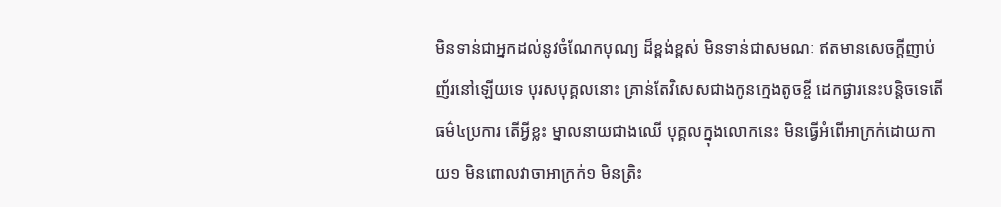មិនទាន់ជាអ្នកដល់នូវចំណែកបុណ្យ ដ៏ខ្ពង់ខ្ពស់ មិនទាន់ជាសមណៈ ឥតមានសេចក្តីញាប់ញ័រនៅឡើយទេ បុរសបុគ្គលនោះ គ្រាន់តែវិសេសជាងកូនក្មេងតូចខ្ចី ដេកផ្ងារនេះបន្តិចទេតើ ធម៌៤ប្រការ តើអ្វីខ្លះ ម្នាលនាយជាងឈើ បុគ្គលក្នុងលោកនេះ មិនធ្វើអំពើអាក្រក់ដោយកាយ១ មិនពោលវាចាអាក្រក់១ មិនត្រិះ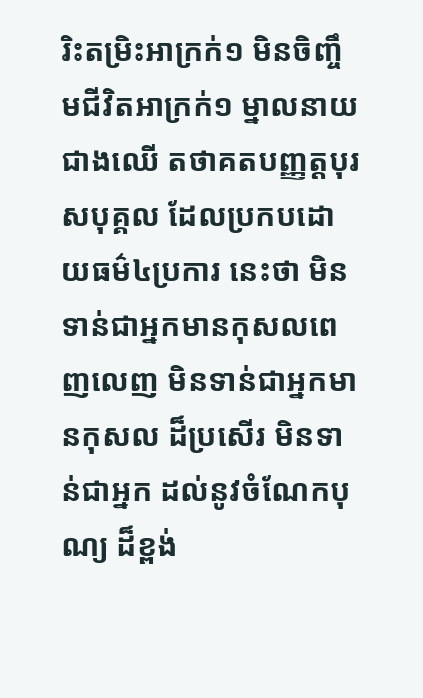រិះតម្រិះអាក្រក់១ មិនចិញ្ចឹមជីវិតអាក្រក់១ ម្នាលនាយជាងឈើ តថាគតបញ្ញត្តបុរសបុគ្គល ដែលប្រកបដោយធម៌៤ប្រការ នេះថា មិនទាន់ជាអ្នកមានកុសលពេញលេញ មិនទាន់ជាអ្នកមានកុសល ដ៏ប្រសើរ មិនទាន់ជាអ្នក ដល់នូវចំណែកបុណ្យ ដ៏ខ្ពង់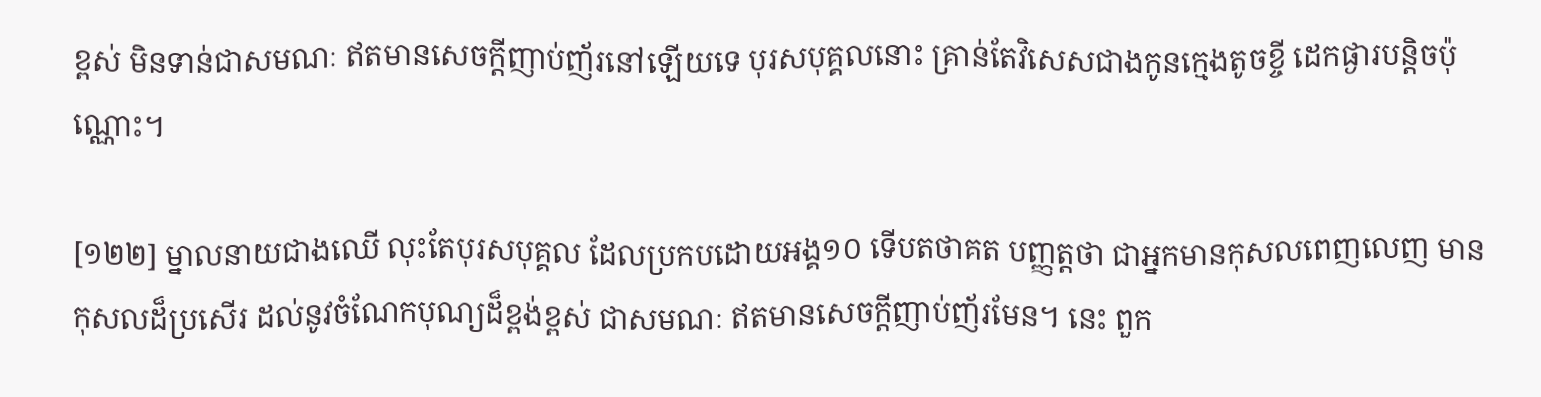ខ្ពស់ មិនទាន់ជាសមណៈ ឥតមានសេចក្តីញាប់ញ័រនៅឡើយទេ បុរសបុគ្គលនោះ គ្រាន់តែវិសេសជាងកូនក្មេងតូចខ្ចី ដេកផ្ងារបន្តិចប៉ុណ្ណោះ។

[១២២] ម្នាលនាយជាងឈើ លុះតែបុរសបុគ្គល ដែលប្រកបដោយអង្គ១០ ទើបតថាគត បញ្ញត្តថា ជាអ្នកមានកុសលពេញលេញ មានកុសលដ៏ប្រសើរ ដល់នូវចំណែកបុណ្យដ៏ខ្ពង់ខ្ពស់ ជាសមណៈ ឥតមានសេចក្តីញាប់ញ័រមែន។ នេះ ពួក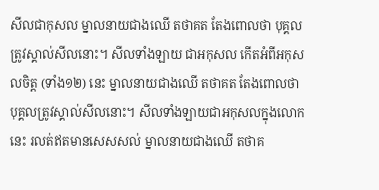សីលជាកុសល ម្នាលនាយជាងឈើ តថាគត តែងពោលថា បុគ្គលត្រូវស្គាល់សីលនោះ។ សីលទាំងឡាយ ជាអកុសល កើតអំពីអកុសលចិត្ត (ទាំង១២) នេះ ម្នាលនាយជាងឈើ តថាគត តែងពោលថា បុគ្គលត្រូវស្គាល់សីលនោះ។ សីលទាំងឡាយជាអកុសលក្នុងលោកនេះ រលត់ឥតមានសេសសល់ ម្នាលនាយជាងឈើ តថាគ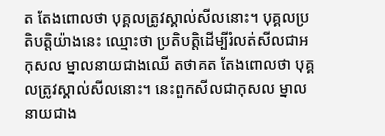ត តែងពោលថា បុគ្គលត្រូវស្គាល់សីលនោះ។ បុគ្គលប្រតិបត្តិយ៉ាងនេះ ឈ្មោះថា ប្រតិបត្តិដើម្បីរំលត់សីលជាអកុសល ម្នាលនាយជាងឈើ តថាគត តែងពោលថា បុគ្គលត្រូវស្គាល់សីលនោះ។ នេះពួកសីលជាកុសល ម្នាលនាយជាង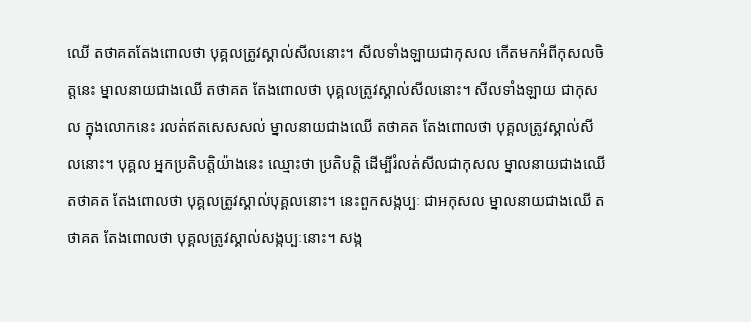ឈើ តថាគតតែងពោលថា បុគ្គលត្រូវស្គាល់សីលនោះ។ សីលទាំងឡាយជាកុសល កើតមកអំពីកុសលចិត្តនេះ ម្នាលនាយជាងឈើ តថាគត តែងពោលថា បុគ្គលត្រូវស្គាល់សីលនោះ។ សីលទាំងឡាយ ជាកុសល ក្នុងលោកនេះ រលត់ឥតសេសសល់ ម្នាលនាយជាងឈើ តថាគត តែងពោលថា បុគ្គលត្រូវស្គាល់សីលនោះ។ បុគ្គល អ្នកប្រតិបត្តិយ៉ាងនេះ ឈ្មោះថា ប្រតិបត្តិ ដើម្បីរំលត់សីលជាកុសល ម្នាលនាយជាងឈើ តថាគត តែងពោលថា បុគ្គលត្រូវស្គាល់បុគ្គលនោះ។ នេះពួកសង្កប្បៈ ជាអកុសល ម្នាលនាយជាងឈើ តថាគត តែងពោលថា បុគ្គលត្រូវស្គាល់សង្កប្បៈនោះ។ សង្ក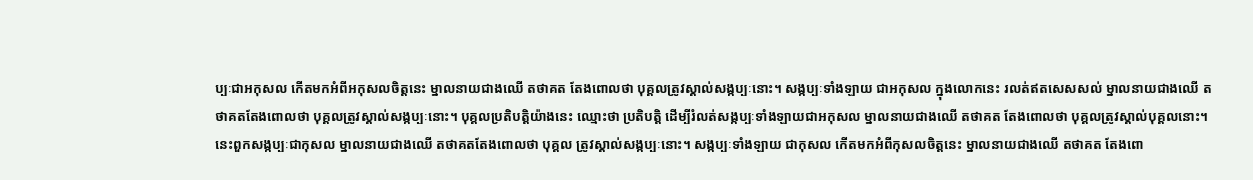ប្បៈជាអកុសល កើតមកអំពីអកុសលចិត្តនេះ ម្នាលនាយជាងឈើ តថាគត តែងពោលថា បុគ្គលត្រូវស្គាល់សង្កប្បៈនោះ។ សង្កប្បៈទាំងឡាយ ជាអកុសល ក្នុងលោកនេះ រលត់ឥតសេសសល់ ម្នាលនាយជាងឈើ តថាគតតែងពោលថា បុគ្គលត្រូវស្គាល់សង្កប្បៈនោះ។ បុគ្គលប្រតិបត្តិយ៉ាងនេះ ឈ្មោះថា ប្រតិបត្តិ ដើម្បីរំលត់សង្កប្បៈទាំងឡាយជាអកុសល ម្នាលនាយជាងឈើ តថាគត តែងពោលថា បុគ្គលត្រូវស្គាល់បុគ្គលនោះ។ នេះពួកសង្កប្បៈជាកុសល ម្នាលនាយជាងឈើ តថាគតតែងពោលថា បុគ្គល ត្រូវស្គាល់សង្កប្បៈនោះ។ សង្កប្បៈទាំងឡាយ ជាកុសល កើតមកអំពីកុសលចិត្តនេះ ម្នាលនាយជាងឈើ តថាគត តែងពោ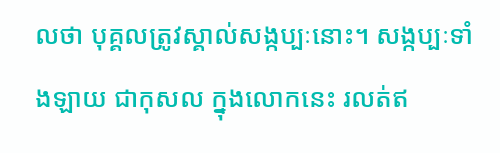លថា បុគ្គលត្រូវស្គាល់សង្កប្បៈនោះ។ សង្កប្បៈទាំងឡាយ ជាកុសល ក្នុងលោកនេះ រលត់ឥ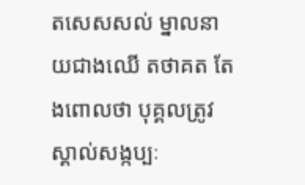តសេសសល់ ម្នាលនាយជាងឈើ តថាគត តែងពោលថា បុគ្គលត្រូវស្គាល់សង្កប្បៈ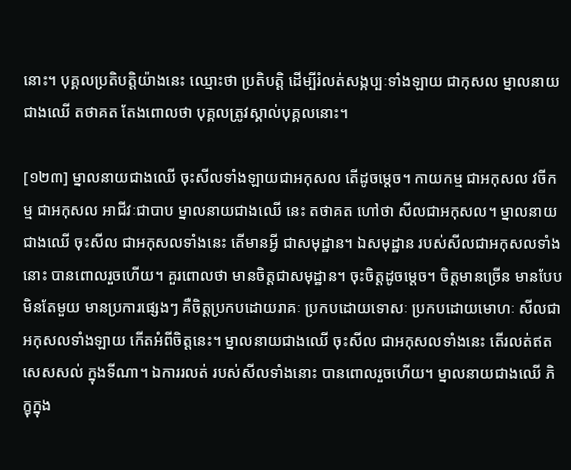នោះ។ បុគ្គលប្រតិបត្តិយ៉ាងនេះ ឈ្មោះថា ប្រតិបត្តិ ដើម្បីរំលត់សង្កប្បៈទាំងឡាយ ជាកុសល ម្នាលនាយជាងឈើ តថាគត តែងពោលថា បុគ្គលត្រូវស្គាល់បុគ្គលនោះ។

[១២៣] ម្នាលនាយជាងឈើ ចុះសីលទាំងឡាយជាអកុសល តើដូចម្តេច។ កាយកម្ម ជាអកុសល វចីកម្ម ជាអកុសល អាជីវៈជាបាប ម្នាលនាយជាងឈើ នេះ តថាគត ហៅថា សីលជាអកុសល។ ម្នាលនាយជាងឈើ ចុះសីល ជាអកុសលទាំងនេះ តើមានអ្វី ជាសមុដ្ឋាន។ ឯសមុដ្ឋាន របស់សីលជាអកុសលទាំងនោះ បានពោលរួចហើយ។ គួរពោលថា មានចិត្តជាសមុដ្ឋាន។ ចុះចិត្តដូចម្តេច។ ចិត្តមានច្រើន មានបែបមិនតែមួយ មានប្រការផ្សេងៗ គឺចិត្តប្រកបដោយរាគៈ ប្រកបដោយទោសៈ ប្រកបដោយមោហៈ សីលជាអកុសលទាំងឡាយ កើតអំពីចិត្តនេះ។ ម្នាលនាយជាងឈើ ចុះសីល ជាអកុសលទាំងនេះ តើរលត់ឥតសេសសល់ ក្នុងទីណា។ ឯការរលត់ របស់សីលទាំងនោះ បានពោលរួចហើយ។ ម្នាលនាយជាងឈើ ភិក្ខុក្នុង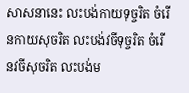សាសនានេះ លះបង់កាយទុច្ចរិត ចំរើនកាយសុចរិត លះបង់វចីទុច្ចរិត ចំរើនវចីសុចរិត លះបង់ម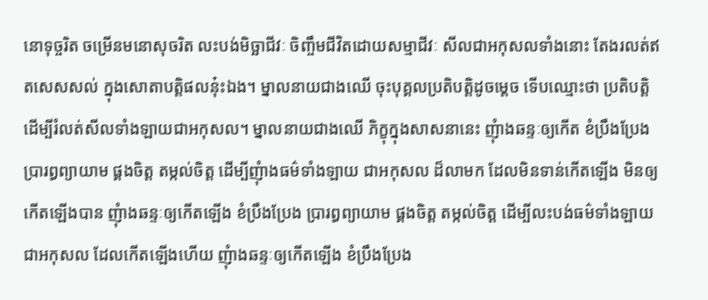នោទុច្ចរិត ចម្រើនមនោសុចរិត លះបង់មិច្ឆាជីវៈ ចិញ្ចឹមជីវិតដោយសម្មាជីវៈ សីលជាអកុសលទាំងនោះ តែងរលត់ឥតសេសសល់ ក្នុងសោតាបត្តិផលនុ៎ះឯង។ ម្នាលនាយជាងឈើ ចុះបុគ្គលប្រតិបត្តិដូចម្តេច ទើបឈ្មោះថា ប្រតិបត្តិ ដើម្បីរំលត់សីលទាំងឡាយជាអកុសល។ ម្នាលនាយជាងឈើ ភិក្ខុក្នុងសាសនានេះ ញុំាងឆន្ទៈឲ្យកើត ខំប្រឹងប្រែង ប្រារព្ធព្យាយាម ផ្គងចិត្ត តម្កល់ចិត្ត ដើម្បីញុំាងធម៌ទាំងឡាយ ជាអកុសល ដ៏លាមក ដែលមិនទាន់កើតឡើង មិនឲ្យកើតឡើងបាន ញុំាងឆន្ទៈឲ្យកើតឡើង ខំប្រឹងប្រែង ប្រារព្ធព្យាយាម ផ្គងចិត្ត តម្កល់ចិត្ត ដើម្បីលះបង់ធម៌ទាំងឡាយ ជាអកុសល ដែលកើតឡើងហើយ ញុំាងឆន្ទៈឲ្យកើតឡើង ខំប្រឹងប្រែង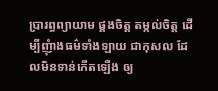ប្រារព្ធព្យាយាម ផ្គងចិត្ត តម្កល់ចិត្ត ដើម្បីញុំាងធម៌ទាំងឡាយ ជាកុសល ដែលមិនទាន់កើតឡើង ឲ្យ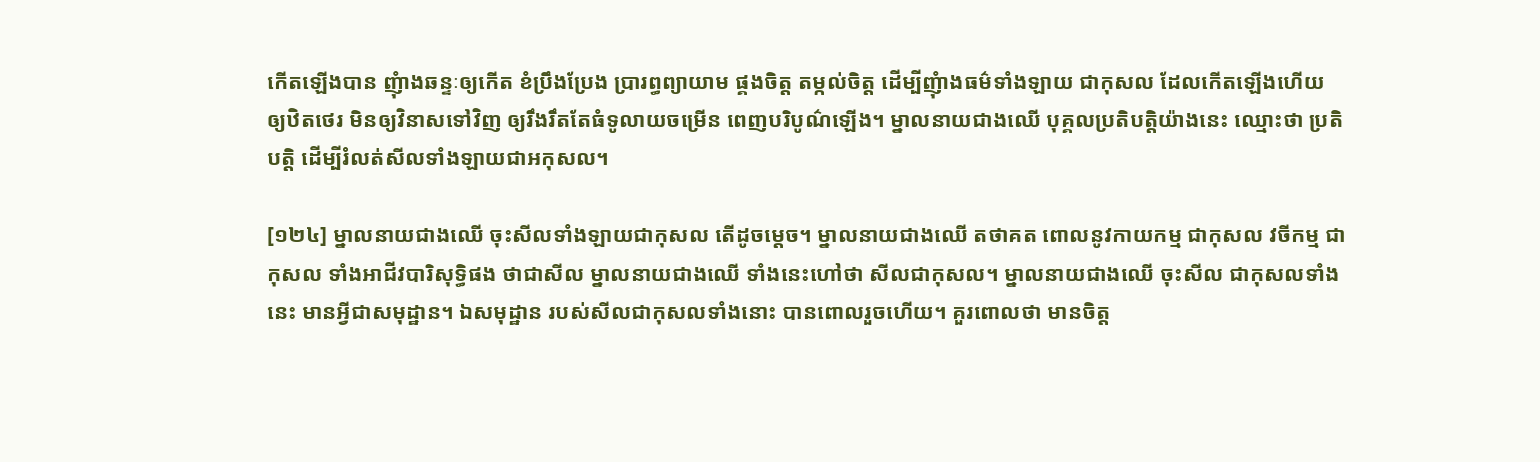កើតឡើងបាន ញុំាងឆន្ទៈឲ្យកើត ខំប្រឹងប្រែង ប្រារព្ធព្យាយាម ផ្គងចិត្ត តម្កល់ចិត្ត ដើម្បីញុំាងធម៌ទាំងឡាយ ជាកុសល ដែលកើតឡើងហើយ ឲ្យឋិតថេរ មិនឲ្យវិនាសទៅវិញ ឲ្យរឹងរឹតតែធំទូលាយចម្រើន ពេញបរិបូណ៌ឡើង។ ម្នាលនាយជាងឈើ បុគ្គលប្រតិបត្តិយ៉ាងនេះ ឈ្មោះថា ប្រតិបត្តិ ដើម្បីរំលត់សីលទាំងឡាយជាអកុសល។

[១២៤] ម្នាលនាយជាងឈើ ចុះសីលទាំងឡាយជាកុសល តើដូចម្តេច។ ម្នាលនាយជាងឈើ តថាគត ពោលនូវកាយកម្ម ជាកុសល វចីកម្ម ជាកុសល ទាំងអាជីវបារិសុទ្ធិផង ថាជាសីល ម្នាលនាយជាងឈើ ទាំងនេះហៅថា សីលជាកុសល។ ម្នាលនាយជាងឈើ ចុះសីល ជាកុសលទាំងនេះ មានអ្វីជាសមុដ្ឋាន។ ឯសមុដ្ឋាន របស់សីលជាកុសលទាំងនោះ បានពោលរួចហើយ។ គួរពោលថា មានចិត្ត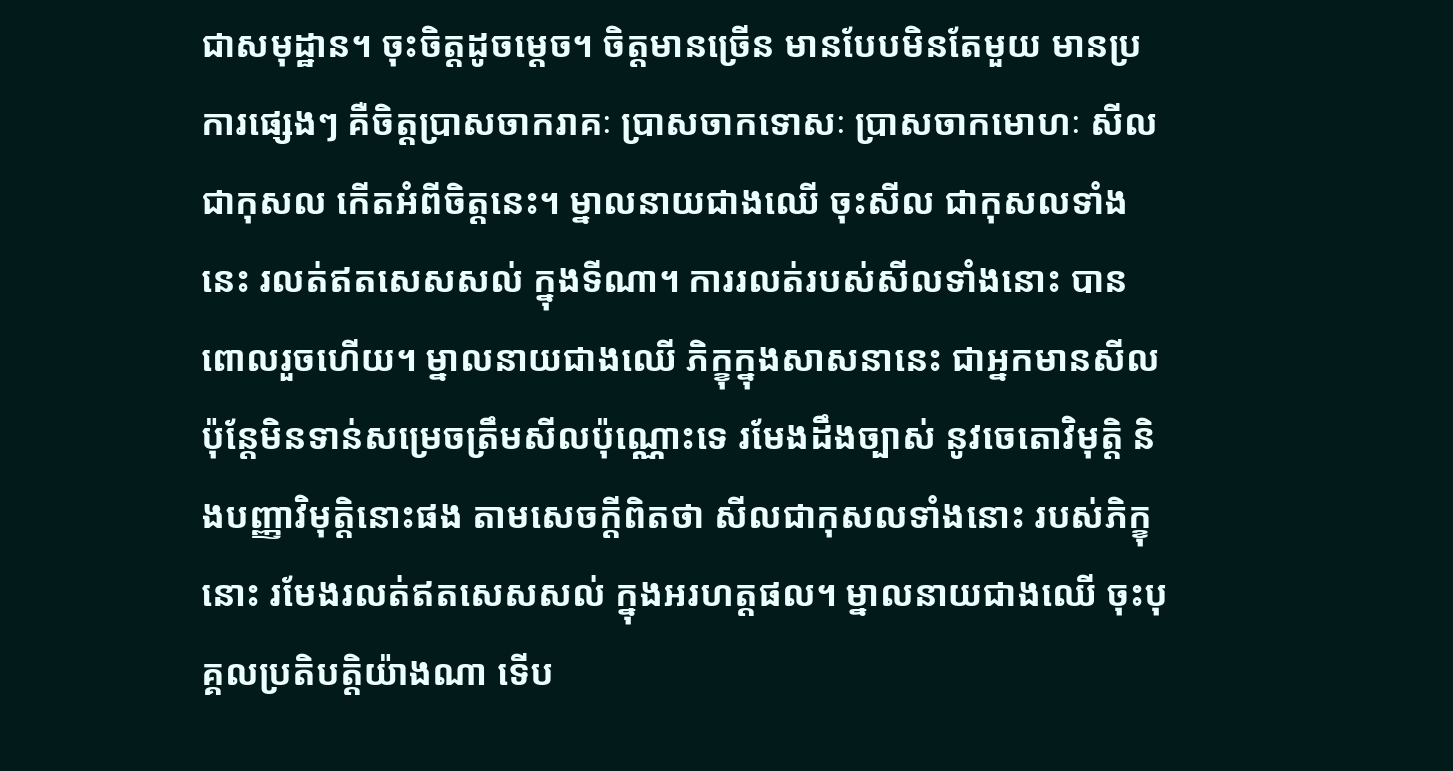ជាសមុដ្ឋាន។ ចុះចិត្តដូចម្តេច។ ចិត្តមានច្រើន មានបែបមិនតែមួយ មានប្រការផ្សេងៗ គឺចិត្តប្រាសចាករាគៈ ប្រាសចាកទោសៈ ប្រាសចាកមោហៈ សីលជាកុសល កើតអំពីចិត្តនេះ។ ម្នាលនាយជាងឈើ ចុះសីល ជាកុសលទាំងនេះ រលត់ឥតសេសសល់ ក្នុងទីណា។ ការរលត់របស់សីលទាំងនោះ បានពោលរួចហើយ។ ម្នាលនាយជាងឈើ ភិក្ខុក្នុងសាសនានេះ ជាអ្នកមានសីល ប៉ុន្តែមិនទាន់សម្រេចត្រឹមសីលប៉ុណ្ណោះទេ រមែងដឹងច្បាស់ នូវចេតោវិមុត្តិ និងបញ្ញាវិមុត្តិនោះផង តាមសេចក្តីពិតថា សីលជាកុសលទាំងនោះ របស់ភិក្ខុនោះ រមែងរលត់ឥតសេសសល់ ក្នុងអរហត្តផល។ ម្នាលនាយជាងឈើ ចុះបុគ្គលប្រតិបត្តិយ៉ាងណា ទើប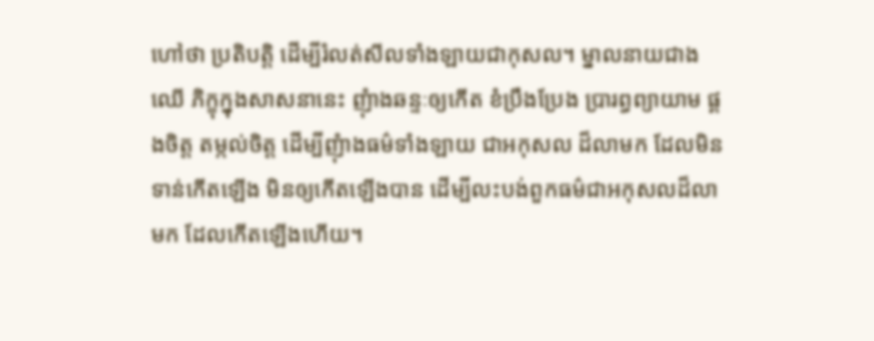ហៅថា ប្រតិបត្តិ ដើម្បីរំលត់សីលទាំងឡាយជាកុសល។ ម្នាលនាយជាងឈើ ភិក្ខុក្នុងសាសនានេះ ញុំាងឆន្ទៈឲ្យកើត ខំប្រឹងប្រែង ប្រារព្ធព្យាយាម ផ្គងចិត្ត តម្កល់ចិត្ត ដើម្បីញុំាងធម៌ទាំងឡាយ ជាអកុសល ដ៏លាមក ដែលមិនទាន់កើតឡើង មិនឲ្យកើតឡើងបាន ដើម្បីលះបង់ពួកធម៌ជាអកុសលដ៏លាមក ដែលកើតឡើងហើយ។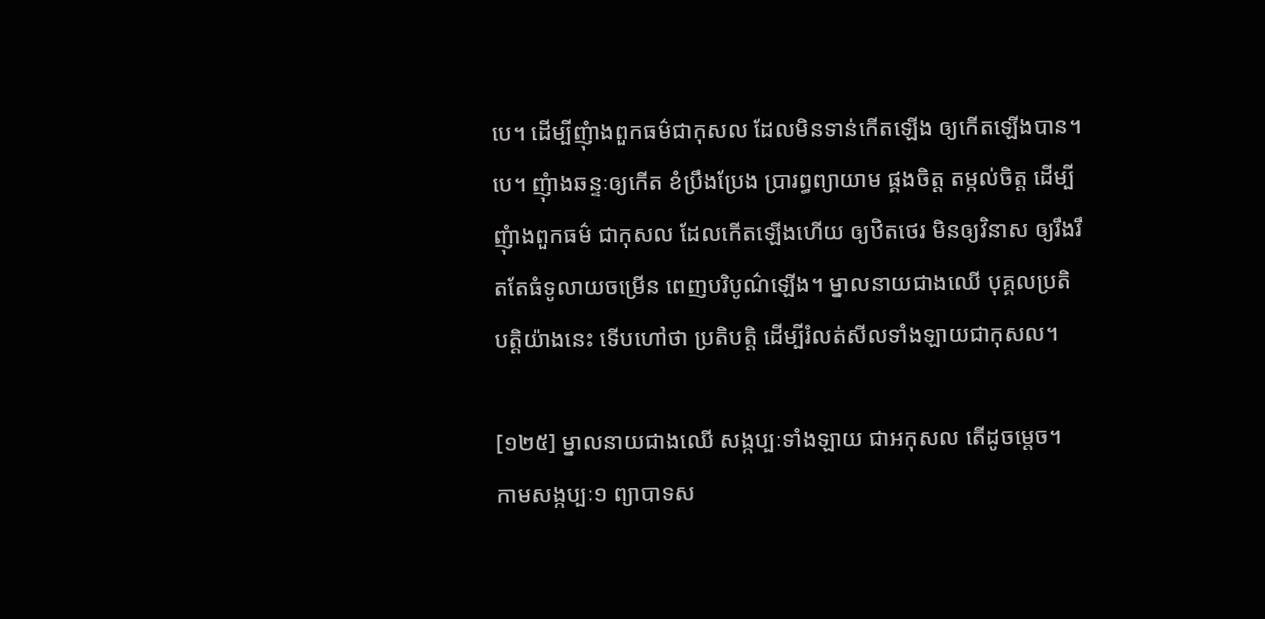បេ។ ដើម្បីញុំាងពួកធម៌ជាកុសល ដែលមិនទាន់កើតឡើង ឲ្យកើតឡើងបាន។បេ។ ញុំាងឆន្ទៈឲ្យកើត ខំប្រឹងប្រែង ប្រារព្ធព្យាយាម ផ្គងចិត្ត តម្កល់ចិត្ត ដើម្បីញុំាងពួកធម៌ ជាកុសល ដែលកើតឡើងហើយ ឲ្យឋិតថេរ មិនឲ្យវិនាស ឲ្យរឹងរឹតតែធំទូលាយចម្រើន ពេញបរិបូណ៌ឡើង។ ម្នាលនាយជាងឈើ បុគ្គលប្រតិបត្តិយ៉ាងនេះ ទើបហៅថា ប្រតិបត្តិ ដើម្បីរំលត់សីលទាំងឡាយជាកុសល។

[១២៥] ម្នាលនាយជាងឈើ សង្កប្បៈទាំងឡាយ ជាអកុសល តើដូចម្តេច។ កាមសង្កប្បៈ១ ព្យាបាទស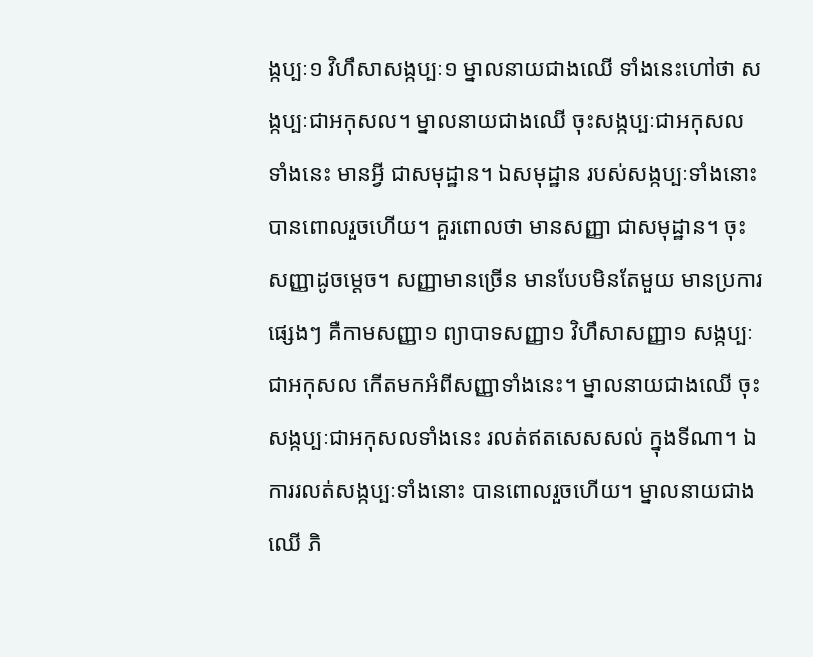ង្កប្បៈ១ វិហឹសាសង្កប្បៈ១ ម្នាលនាយជាងឈើ ទាំងនេះហៅថា សង្កប្បៈជាអកុសល។ ម្នាលនាយជាងឈើ ចុះសង្កប្បៈជាអកុសលទាំងនេះ មានអ្វី ជាសមុដ្ឋាន។ ឯសមុដ្ឋាន របស់សង្កប្បៈទាំងនោះ បានពោលរួចហើយ។ គួរពោលថា មានសញ្ញា ជាសមុដ្ឋាន។ ចុះសញ្ញាដូចម្តេច។ សញ្ញាមានច្រើន មានបែបមិនតែមួយ មានប្រការផ្សេងៗ គឺកាមសញ្ញា១ ព្យាបាទសញ្ញា១ វិហឹសាសញ្ញា១ សង្កប្បៈ ជាអកុសល កើតមកអំពីសញ្ញាទាំងនេះ។ ម្នាលនាយជាងឈើ ចុះសង្កប្បៈជាអកុសលទាំងនេះ រលត់ឥតសេសសល់ ក្នុងទីណា។ ឯការរលត់សង្កប្បៈទាំងនោះ បានពោលរួចហើយ។ ម្នាលនាយជាងឈើ ភិ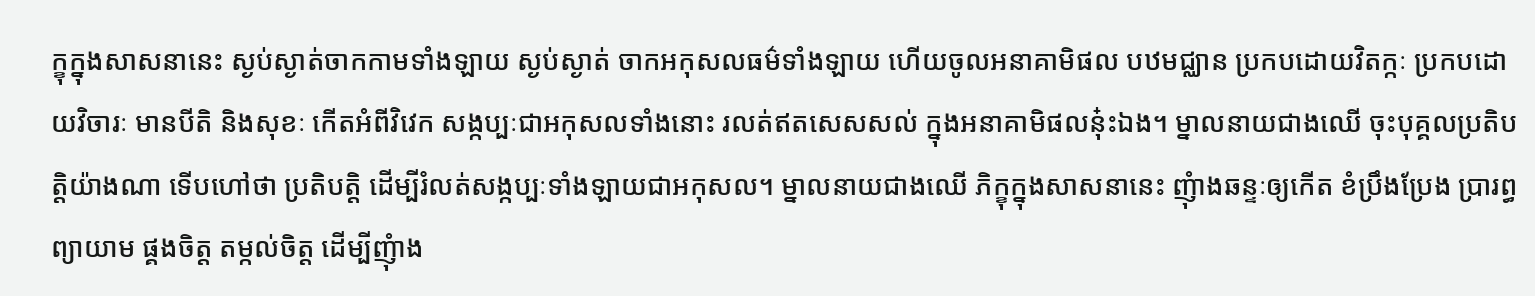ក្ខុក្នុងសាសនានេះ ស្ងប់ស្ងាត់ចាកកាមទាំងឡាយ ស្ងប់ស្ងាត់ ចាកអកុសលធម៌ទាំងឡាយ ហើយចូលអនាគាមិផល បឋមជ្ឈាន ប្រកបដោយវិតក្កៈ ប្រកបដោយវិចារៈ មានបីតិ និងសុខៈ កើតអំពីវិវេក សង្កប្បៈជាអកុសលទាំងនោះ រលត់ឥតសេសសល់ ក្នុងអនាគាមិផលនុ៎ះឯង។ ម្នាលនាយជាងឈើ ចុះបុគ្គលប្រតិបត្តិយ៉ាងណា ទើបហៅថា ប្រតិបត្តិ ដើម្បីរំលត់សង្កប្បៈទាំងឡាយជាអកុសល។ ម្នាលនាយជាងឈើ ភិក្ខុក្នុងសាសនានេះ ញុំាងឆន្ទៈឲ្យកើត ខំប្រឹងប្រែង ប្រារព្ធព្យាយាម ផ្គងចិត្ត តម្កល់ចិត្ត ដើម្បីញុំាង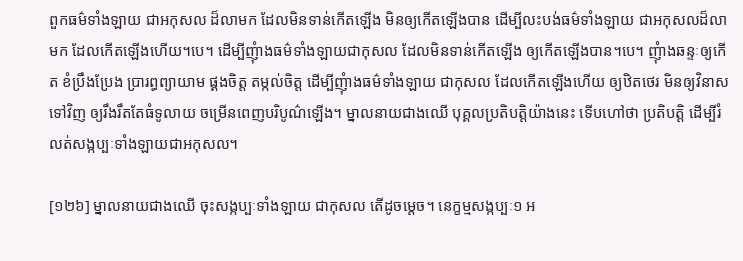ពួកធម៌ទាំងឡាយ ជាអកុសល ដ៏លាមក ដែលមិនទាន់កើតឡើង មិនឲ្យកើតឡើងបាន ដើម្បីលះបង់ធម៌ទាំងឡាយ ជាអកុសលដ៏លាមក ដែលកើតឡើងហើយ។បេ។ ដើម្បីញុំាងធម៌ទាំងឡាយជាកុសល ដែលមិនទាន់កើតឡើង ឲ្យកើតឡើងបាន។បេ។ ញុំាងឆន្ទៈឲ្យកើត ខំប្រឹងប្រែង ប្រារព្ធព្យាយាម ផ្គងចិត្ត តម្កល់ចិត្ត ដើម្បីញុំាងធម៌ទាំងឡាយ ជាកុសល ដែលកើតឡើងហើយ ឲ្យឋិតថេរ មិនឲ្យវិនាសទៅវិញ ឲ្យរឹងរឹតតែធំទូលាយ ចម្រើនពេញបរិបូណ៌ឡើង។ ម្នាលនាយជាងឈើ បុគ្គលប្រតិបត្តិយ៉ាងនេះ ទើបហៅថា ប្រតិបត្តិ ដើម្បីរំលត់សង្កប្បៈទាំងឡាយជាអកុសល។

[១២៦] ម្នាលនាយជាងឈើ ចុះសង្កប្បៈទាំងឡាយ ជាកុសល តើដូចម្តេច។ នេក្ខម្មសង្កប្បៈ១ អ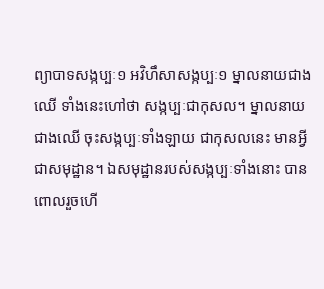ព្យាបាទសង្កប្បៈ១ អវិហឹសាសង្កប្បៈ១ ម្នាលនាយជាងឈើ ទាំងនេះហៅថា សង្កប្បៈជាកុសល។ ម្នាលនាយជាងឈើ ចុះសង្កប្បៈទាំងឡាយ ជាកុសលនេះ មានអ្វីជាសមុដ្ឋាន។ ឯសមុដ្ឋានរបស់សង្កប្បៈទាំងនោះ បានពោលរួចហើ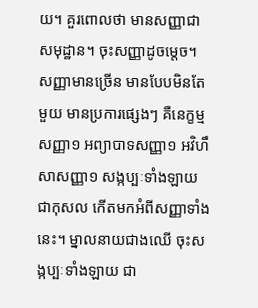យ។ គួរពោលថា មានសញ្ញាជាសមុដ្ឋាន។ ចុះសញ្ញាដូចម្តេច។ សញ្ញាមានច្រើន មានបែបមិនតែមួយ មានប្រការផ្សេងៗ គឺនេក្ខម្មសញ្ញា១ អព្យាបាទសញ្ញា១ អវិហឹសាសញ្ញា១ សង្កប្បៈទាំងឡាយ ជាកុសល កើតមកអំពីសញ្ញាទាំងនេះ។ ម្នាលនាយជាងឈើ ចុះសង្កប្បៈទាំងឡាយ ជា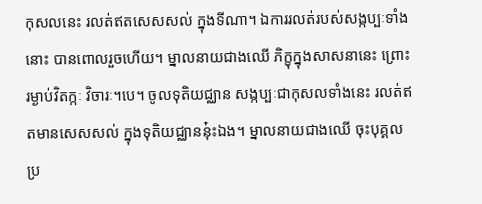កុសលនេះ រលត់ឥតសេសសល់ ក្នុងទីណា។ ឯការរលត់របស់សង្កប្បៈទាំងនោះ បានពោលរួចហើយ។ ម្នាលនាយជាងឈើ ភិក្ខុក្នុងសាសនានេះ ព្រោះរម្ងាប់វិតក្កៈ វិចារៈ។បេ។ ចូលទុតិយជ្ឈាន សង្កប្បៈជាកុសលទាំងនេះ រលត់ឥតមានសេសសល់ ក្នុងទុតិយជ្ឈាននុ៎ះឯង។ ម្នាលនាយជាងឈើ ចុះបុគ្គលប្រ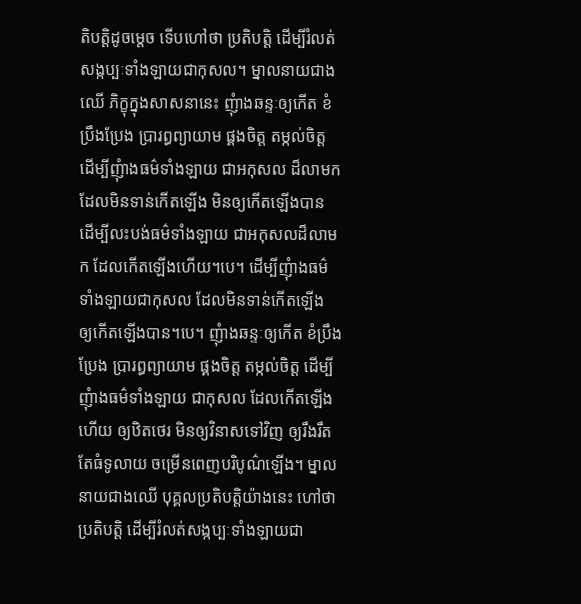តិបត្តិដូចម្តេច ទើបហៅថា ប្រតិបត្តិ ដើម្បីរំលត់សង្កប្បៈទាំងឡាយជាកុសល។ ម្នាលនាយជាងឈើ ភិក្ខុក្នុងសាសនានេះ ញុំាងឆន្ទៈឲ្យកើត ខំប្រឹងប្រែង ប្រារព្ធព្យាយាម ផ្គងចិត្ត តម្កល់ចិត្ត ដើម្បីញុំាងធម៌ទាំងឡាយ ជាអកុសល ដ៏លាមក ដែលមិនទាន់កើតឡើង មិនឲ្យកើតឡើងបាន ដើម្បីលះបង់ធម៌ទាំងឡាយ ជាអកុសលដ៏លាមក ដែលកើតឡើងហើយ។បេ។ ដើម្បីញុំាងធម៌ទាំងឡាយជាកុសល ដែលមិនទាន់កើតឡើង ឲ្យកើតឡើងបាន។បេ។ ញុំាងឆន្ទៈឲ្យកើត ខំប្រឹងប្រែង ប្រារព្ធព្យាយាម ផ្គងចិត្ត តម្កល់ចិត្ត ដើម្បីញុំាងធម៌ទាំងឡាយ ជាកុសល ដែលកើតឡើងហើយ ឲ្យឋិតថេរ មិនឲ្យវិនាសទៅវិញ ឲ្យរឹងរឹតតែធំទូលាយ ចម្រើនពេញបរិបូណ៌ឡើង។ ម្នាលនាយជាងឈើ បុគ្គលប្រតិបត្តិយ៉ាងនេះ ហៅថា ប្រតិបត្តិ ដើម្បីរំលត់សង្កប្បៈទាំងឡាយជា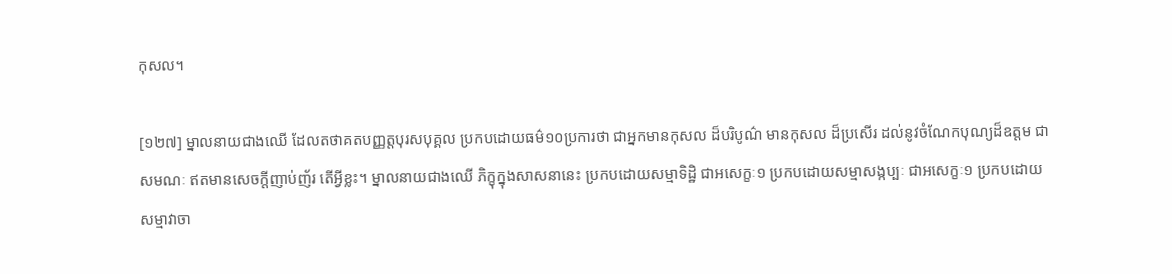កុសល។

[១២៧] ម្នាលនាយជាងឈើ ដែលតថាគតបញ្ញត្តបុរសបុគ្គល ប្រកបដោយធម៌១០ប្រការថា ជាអ្នកមានកុសល ដ៏បរិបូណ៌ មានកុសល ដ៏ប្រសើរ ដល់នូវចំណែកបុណ្យដ៏ឧត្តម ជាសមណៈ ឥតមានសេចក្តីញាប់ញ័រ តើអ្វីខ្លះ។ ម្នាលនាយជាងឈើ ភិក្ខុក្នុងសាសនានេះ ប្រកបដោយសម្មាទិដ្ឋិ ជាអសេក្ខៈ១ ប្រកបដោយសម្មាសង្កប្បៈ ជាអសេក្ខៈ១ ប្រកបដោយសម្មាវាចា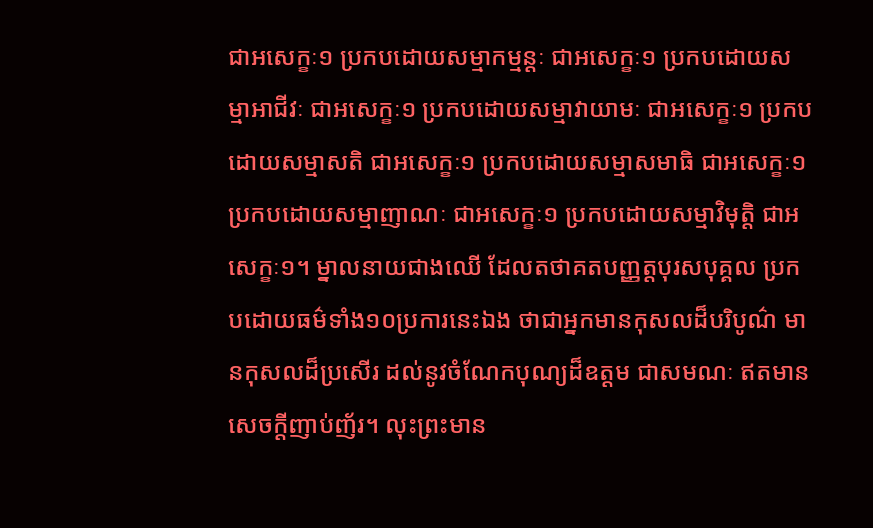ជាអសេក្ខៈ១ ប្រកបដោយសម្មាកម្មន្តៈ ជាអសេក្ខៈ១ ប្រកបដោយសម្មាអាជីវៈ ជាអសេក្ខៈ១ ប្រកបដោយសម្មាវាយាមៈ ជាអសេក្ខៈ១ ប្រកបដោយសម្មាសតិ ជាអសេក្ខៈ១ ប្រកបដោយសម្មាសមាធិ ជាអសេក្ខៈ១ ប្រកបដោយសម្មាញាណៈ ជាអសេក្ខៈ១ ប្រកបដោយសម្មាវិមុត្តិ ជាអសេក្ខៈ១។ ម្នាលនាយជាងឈើ ដែលតថាគតបញ្ញត្តបុរសបុគ្គល ប្រកបដោយធម៌ទាំង១០ប្រការនេះឯង ថាជាអ្នកមានកុសលដ៏បរិបូណ៌ មានកុសលដ៏ប្រសើរ ដល់នូវចំណែកបុណ្យដ៏ឧត្តម ជាសមណៈ ឥតមានសេចក្តីញាប់ញ័រ។ លុះព្រះមាន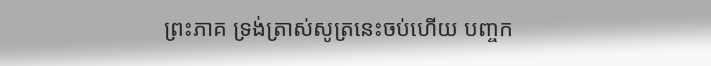ព្រះភាគ ទ្រង់ត្រាស់សូត្រនេះចប់ហើយ បញ្ចក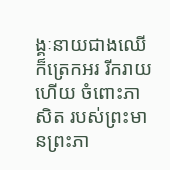ង្គៈនាយជាងឈើ ក៏ត្រេកអរ រីករាយហើយ ចំពោះភាសិត របស់ព្រះមានព្រះភា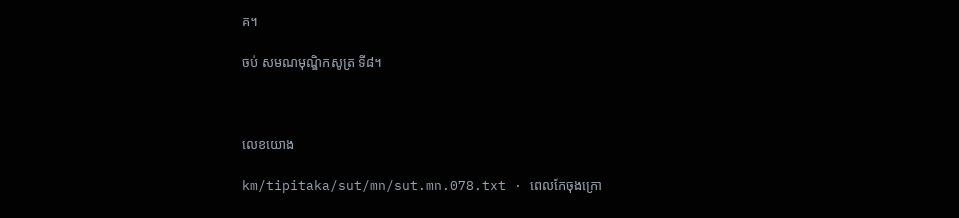គ។

ចប់ សមណមុណ្ឌិកសូត្រ ទី៨។



លេខយោង

km/tipitaka/sut/mn/sut.mn.078.txt · ពេលកែចុងក្រោ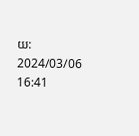យ: 2024/03/06 16:41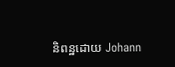និពន្ឋដោយ Johann